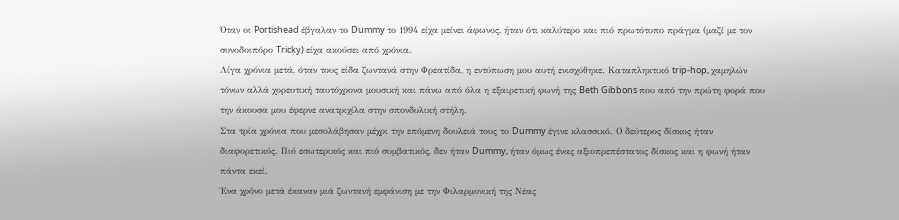Όταν οι Portishead έβγαλαν το Dummy το 1994 είχα μείνει άφωνος, ήταν ότι καλύτερο και πιό πρωτότυπο πράγμα (μαζί με τον συνοδοιπόρο Tricky) είχα ακούσει από χρόνια.
Λίγα χρόνια μετά, όταν τους είδα ζωντανά στην Φρεατίδα, η εντύπωση μου αυτή ενισχύθηκε. Καταπληκτικό trip-hop, χαμηλών τόνων αλλά χορευτική ταυτόχρονα μουσική και πάνω από όλα η εξαιρετική φωνή της Beth Gibbons που από την πρώτη φορά που την άκουσα μου έφερνε ανατριχίλα στην σπονδυλική στήλη.
Στα τρία χρόνια που μεσολάβησαν μέχρι την επόμενη δουλειά τους το Dummy έγινε κλασσικό. Ο δεύτερος δίσκος ήταν διαφορετικός. Πιό εσωτερικός και πιό συμβατικός, δεν ήταν Dummy, ήταν όμως ένας αξιοπρεπέστατος δίσκος και η φωνή ήταν πάντα εκεί.
Ένα χρόνο μετά έκαναν μιά ζωντανή εμφάνιση με την Φιλαρμονική της Νέας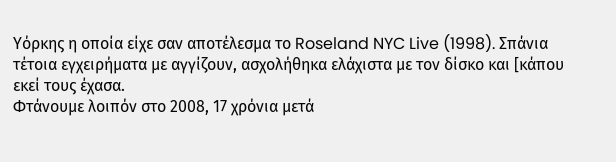Υόρκης η οποία είχε σαν αποτέλεσμα το Roseland NYC Live (1998). Σπάνια τέτοια εγχειρήματα με αγγίζουν, ασχολήθηκα ελάχιστα με τον δίσκο και [κάπου εκεί τους έχασα.
Φτάνουμε λοιπόν στο 2008, 17 χρόνια μετά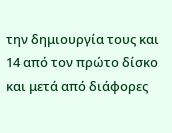την δημιουργία τους και 14 από τον πρώτο δίσκο και μετά από διάφορες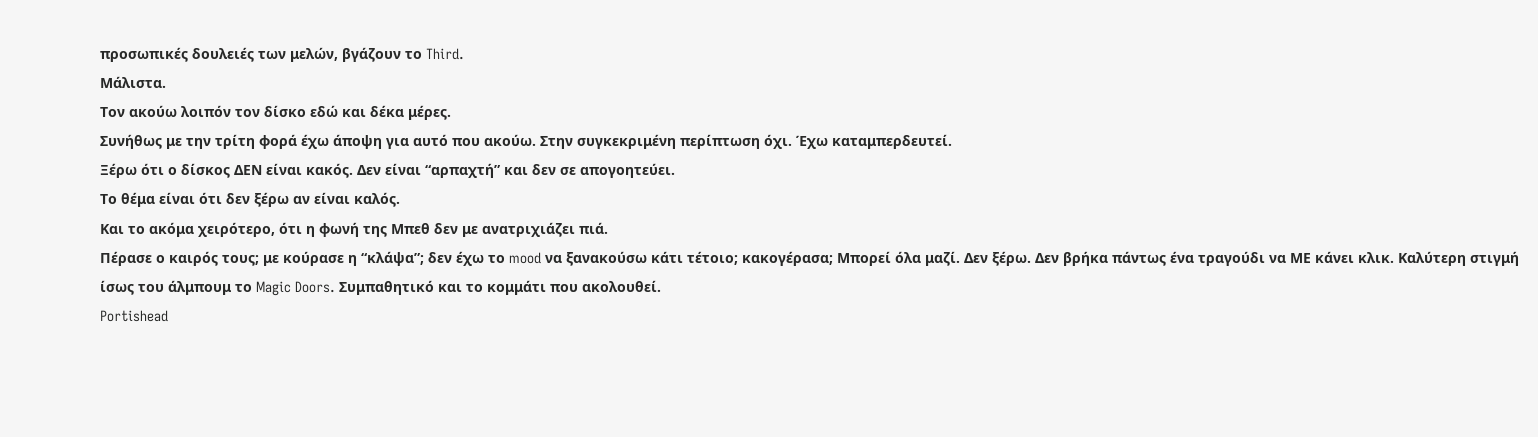προσωπικές δουλειές των μελών, βγάζουν το Third.
Μάλιστα.
Τον ακούω λοιπόν τον δίσκο εδώ και δέκα μέρες.
Συνήθως με την τρίτη φορά έχω άποψη για αυτό που ακούω. Στην συγκεκριμένη περίπτωση όχι. Έχω καταμπερδευτεί.
Ξέρω ότι ο δίσκος ΔΕΝ είναι κακός. Δεν είναι “αρπαχτή” και δεν σε απογοητεύει.
Το θέμα είναι ότι δεν ξέρω αν είναι καλός.
Και το ακόμα χειρότερο, ότι η φωνή της Μπεθ δεν με ανατριχιάζει πιά.
Πέρασε ο καιρός τους; με κούρασε η “κλάψα”; δεν έχω το mood να ξανακούσω κάτι τέτοιο; κακογέρασα; Μπορεί όλα μαζί. Δεν ξέρω. Δεν βρήκα πάντως ένα τραγούδι να ΜΕ κάνει κλικ. Καλύτερη στιγμή ίσως του άλμπουμ το Magic Doors. Συμπαθητικό και το κομμάτι που ακολουθεί.
Portishead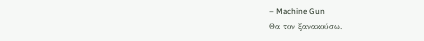– Machine Gun
Θα τον ξανακούσω.